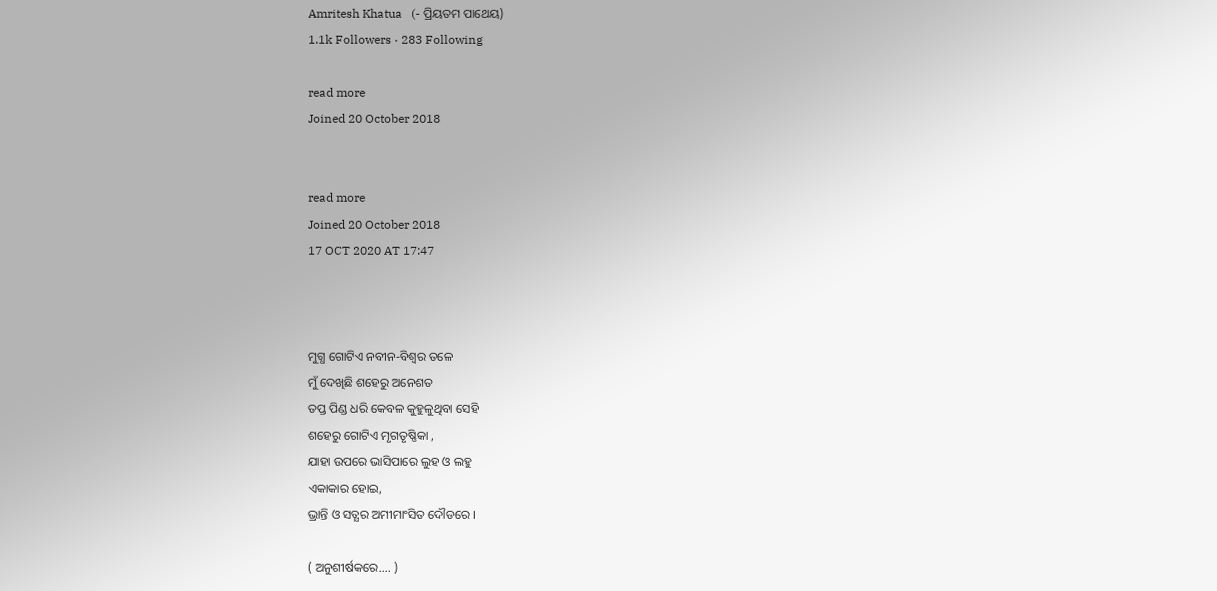Amritesh Khatua   (- ପ୍ରିୟତମ ପାଥେୟ)
1.1k Followers · 283 Following

read more
Joined 20 October 2018


read more
Joined 20 October 2018
17 OCT 2020 AT 17:47



ମୁଗ୍ଧ ଗୋଟିଏ ନବୀନ-ବିଶ୍ଵର ତଳେ
ମୁଁ ଦେଖିଛି ଶହେରୁ ଅନେଶତ
ତପ୍ତ ପିଣ୍ଡ ଧରି କେବଳ କୁହୁଳୁଥିବା ସେହି
ଶହେରୁ ଗୋଟିଏ ମୃଗତୃଷ୍ଣିକା ,
ଯାହା ଉପରେ ଭାସିପାରେ ଲୁହ ଓ ଲହୁ
ଏକାକାର ହୋଇ,
ଭ୍ରାନ୍ତି ଓ ସତ୍ଯର ଅମୀମାଂସିତ ଦୌଡରେ ।

( ଅନୁଶୀର୍ଷକରେ.... )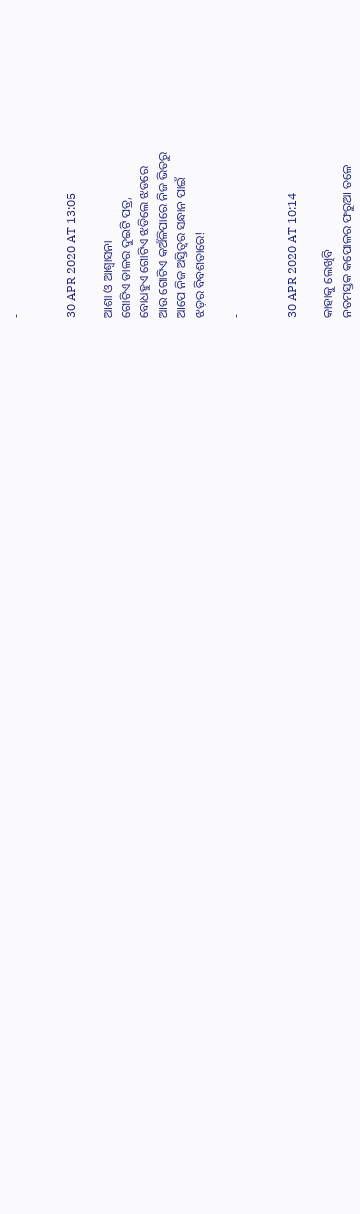-


30 APR 2020 AT 13:05

ଆଶା ଓ ଆଶ୍ଵାସନା
ଗୋଟିଏ ଡାଳର ଦୁଇଟି ପତ୍ର,
ବୋଧହୁଏ ଗୋଟିଏ ଝଡିଲେ ଝଡରେ
ଆଉ ଗୋଟିଏ କଅଁଳିପାରେ ନିଜ ଭିତରୁ
ଆପେ ନିଜ ଅସ୍ତିତ୍ଵର ସନ୍ଧାନ ପାଇଁ
ଝଡ଼ର ବିବଶତାରେ!

-


30 APR 2020 AT 10:14

କାହାକୁ ଲେଖିବି
ନତମସ୍ତକ କପୋଳର ଫରୁଆ ତଳେ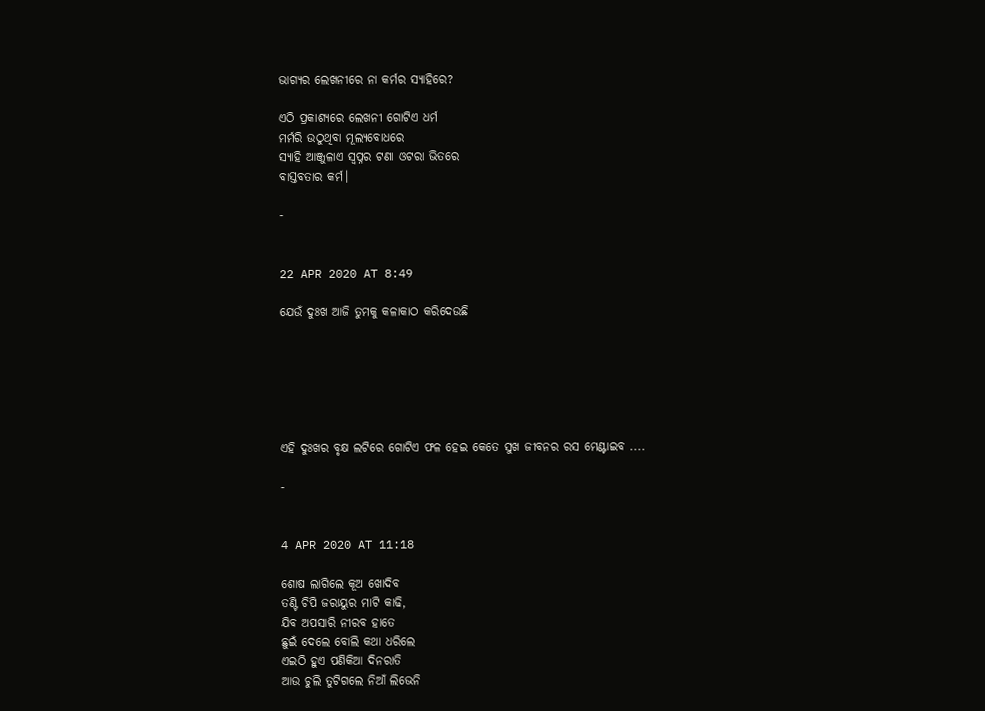ଭାଗ୍ୟର ଲେଖନୀରେ ନା କର୍ମର ସ୍ୟାହିରେ?

ଏଠି ପ୍ରକାଶ୍ଯରେ ଲେଖନୀ ଗୋଟିଏ ଧର୍ମ
ମର୍ମରି ଉଠୁଥିବା ମୂଲ୍ୟବୋଧରେ
ସ୍ଯାହି ଆଞ୍ଜୁଳାଏ ସ୍ଵପ୍ନର ଟଣା ଓଟରା ଭିତରେ
ବାସ୍ତବତାର କର୍ମ।

-


22 APR 2020 AT 8:49

ଯେଉଁ ଦୁଃଖ ଆଜି ତୁମକୁ କଳାକାଠ କରିଦେଉଛି






ଏହି ଦୁଃଖର ବୃକ୍ଷ ଲଟିରେ ଗୋଟିଏ ଫଳ ହେଇ କେତେ ସୁଖ ଜୀବନର ରସ ମେଣ୍ଟାଇବ ....

-


4 APR 2020 AT 11:18

ଶୋଷ ଲାଗିଲେ କୂଅ ଖୋଦିବ
ତଣ୍ଟି ଚିପି ଜରାୟୁର ମାଟି କାଢି,
ଯିବ ଅପସାରି ନୀରବ ହାତେ
ଛୁଇଁ ଦେଲେ ବୋଲି କଥା ଧରିଲେ
ଏଇଠି ହୁଏ ପଣିକିଆ ଦିନରାତି
ଆଉ ଚୁଲି ତୁଟିଗଲେ ନିଆଁ ଲିଭେନି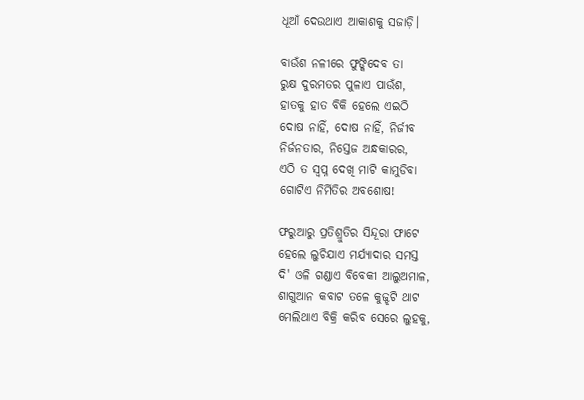ଧୂଆଁ ଦେଉଥାଏ ଆକାଶକୁ ସଜାଡ଼ି।

ବାଉଁଶ ନଳୀରେ ଫୁଙ୍କିଦେବ ତା
ରୁକ୍ଷ ଦୁରମତର ପୁଳାଏ ପାଉଁଶ,
ହାତକୁ ହାତ ବିକି ହେଲେ ଏଇଠି
ଦୋଷ ନାହିଁ, ଦୋଷ ନାହିଁ, ନିର୍ଜୀବ
ନିର୍ଜନତାର, ନିସ୍ତେଜ ଅନ୍ଧକାରର,
ଏଠି ତ ସ୍ବପ୍ନ ଦେଖି ମାଟି କାମୁଡିବା
ଗୋଟିଏ ନିର୍ମିତିର ଅବଶୋଷ!

ଫରୁଆରୁ ପ୍ରତିଶ୍ରୁତିର ସିନ୍ଦୂରା ଫାଟେ
ହେଲେ ଲୁଚିଯାଏ ମର୍ଯ୍ୟାଦାର ସମସ୍ତ
ଦି' ଓଳି ଗଣ୍ଡାଏ ବିବେକୀ ଆଲୁଅମାଳ,
ଶାଗୁଆନ କବାଟ ତଳେ କୁଜ୍ଝଟି ଥାଟ
ମେଲିଥାଏ ବିକ୍ରି କରିବ ସେରେ ଲୁହକୁ,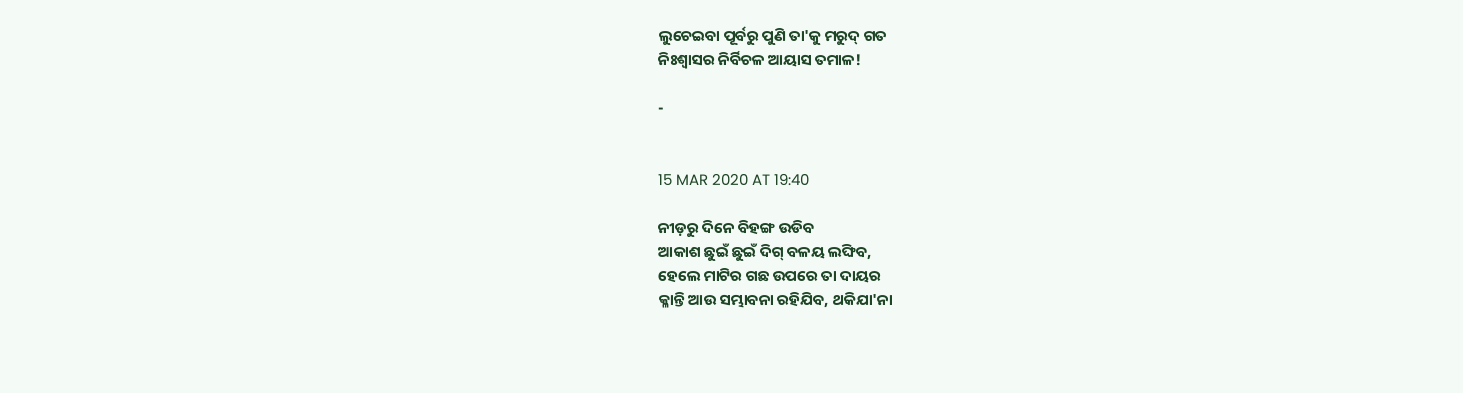ଲୁଚେଇବା ପୂର୍ବରୁ ପୁଣି ତା'କୁ ମରୁଦ୍ ଗତ
ନିଃଶ୍ଵାସର ନିର୍ବିଚଳ ଆୟାସ ତମାଳ!

-


15 MAR 2020 AT 19:40

ନୀଡ଼ରୁ ଦିନେ ବିହଙ୍ଗ ଉଡିବ
ଆକାଶ ଛୁଇଁ ଛୁଇଁ ଦିଗ୍ ବଳୟ ଲଙ୍ଘିବ,
ହେଲେ ମାଟିର ଗଛ ଉପରେ ତା ଦାୟର
କ୍ଳାନ୍ତି ଆଉ ସମ୍ଭାବନା ରହିଯିବ, ଥକିଯା'ନା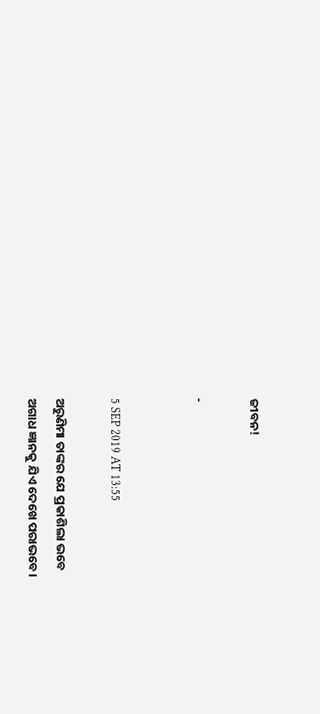ଜୀବନ!

-


5 SEP 2019 AT 13:55

ଅରୁଣିମା ତାଙ୍କର ଯେ ପ୍ରକାଶିଲା ଭବେ
ଅଗାଧ ଜ୍ଞାନକୁ ଯିଏ ଦେଖେ ପରାଭବେ।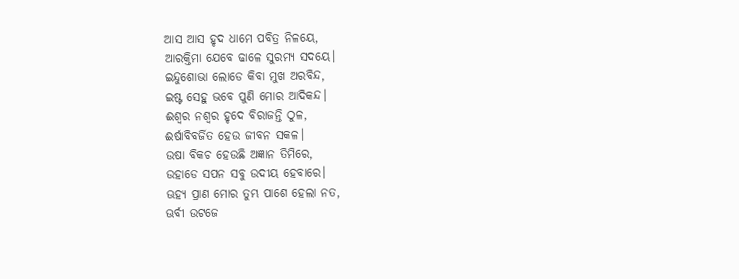ଆସ ଆସ ହୃଦ ଧାମେ ପବିତ୍ର ନିଳୟେ,
ଆରକ୍ତିମା ଯେବେ ଢାଳେ ସୁରମ୍ୟ ସଦୟେ।
ଇନ୍ଦୁଶୋଭା ଲୋଡେ କିବା ମୁଖ ଅରବିନ୍ଦ,
ଇଷ୍ଟ ସେହୁ ଭବେ ପୁଣି ମୋର ଆଦିକନ୍ଦ।
ଈଶ୍ୱର ନଶ୍ୱର ହୃଦେ ବିରାଜନ୍ତି ଠୁଳ,
ଈର୍ଷାବିବର୍ଜିତ ହେଉ ଜୀବନ ସକଳ।
ଉଷା ବିକଚ ହେଉଛି ଅଜ୍ଞାନ ତିମିରେ,
ଉହାଡେ ସପନ ସବୁ ଉଦୀୟ ହେବାରେ।
ଊହ୍ୟ ପ୍ରାଣ ମୋର ତୁମ୍ଭ ପାଶେ ହେଲା ନତ,
ଊର୍ବୀ ଉଟଜେ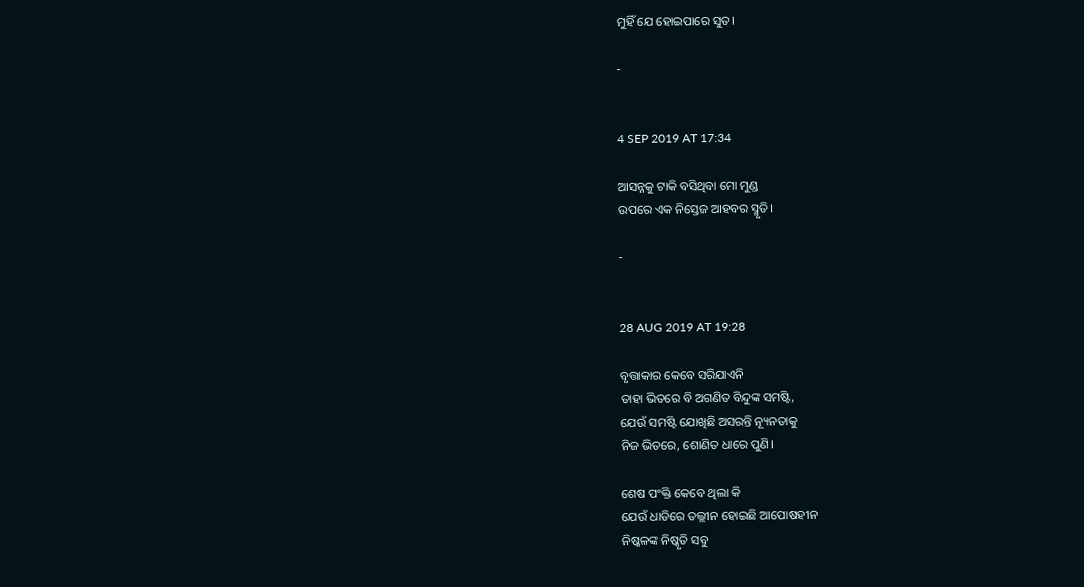ମୁହିଁ ଯେ ହୋଇପାରେ ସୁତ।

-


4 SEP 2019 AT 17:34

ଆସନ୍ନକୁ ଟାକି ବସିଥିବା ମୋ ମୁଣ୍ଡ
ଉପରେ ଏକ ନିସ୍ତେଜ ଆହବର ସ୍ମୃତି।

-


28 AUG 2019 AT 19:28

ବୃତ୍ତାକାର କେବେ ସରିଯାଏନି
ତାହା ଭିତରେ ବି ଅଗଣିତ ବିନ୍ଦୁଙ୍କ ସମଷ୍ଟି,
ଯେଉଁ ସମଷ୍ଟି ଯୋଖିଛି ଅସରନ୍ତି ନ୍ୟୂନତାକୁ
ନିଜ ଭିତରେ, ଶୋଣିତ ଧାରେ ପୁଣି।

ଶେଷ ପଂକ୍ତି କେବେ ଥିଲା କି
ଯେଉଁ ଧାଡିରେ ତଲ୍ଲୀନ ହୋଇଛି ଆପୋଷହୀନ
ନିଷ୍କଳଙ୍କ ନିଷ୍କୃତି ସବୁ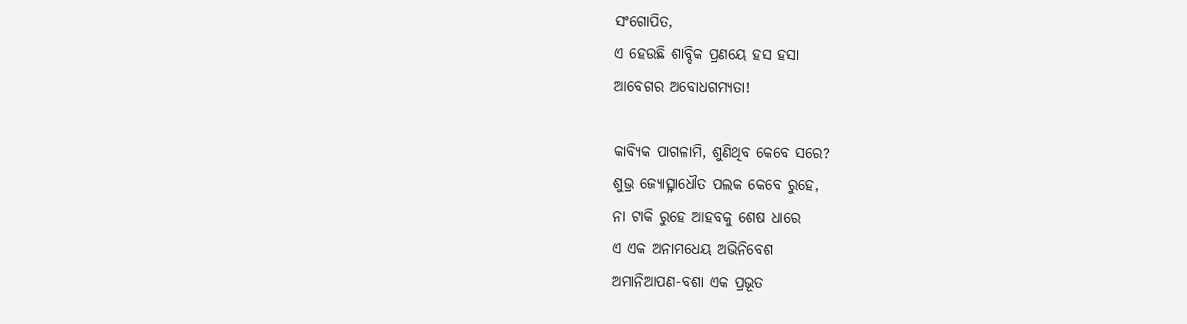ସଂଗୋପିତ,
ଏ ହେଉଛି ଶାବ୍ଦିକ ପ୍ରଣୟେ ହସ ହସା
ଆବେଗର ଅବୋଧଗମ୍ୟତା!

କାବ୍ୟିକ ପାଗଳାମି, ଶୁଣିଥିବ କେବେ ସରେ?
ଶୁଭ୍ର ଜ୍ୟୋତ୍ସ୍ନାଧୌତ ପଲକ କେବେ ରୁହେ,
ନା ଟାକି ରୁହେ ଆହବକୁ ଶେଷ ଧାରେ
ଏ ଏକ ଅନାମଧେୟ ଅଭିନିବେଶ
ଅମାନିଆପଣ-ବଶା ଏକ ପ୍ରଭୂତ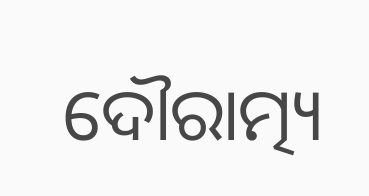ଦୌରାତ୍ମ୍ୟ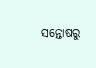ସନ୍ତୋଷରୁ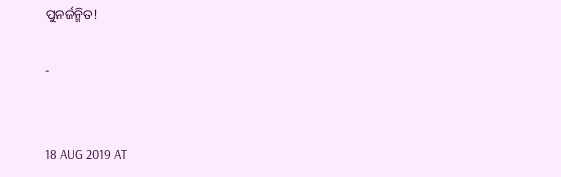ପୁନର୍ଜନ୍ମିତ!

-


18 AUG 2019 AT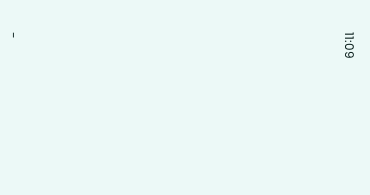11:09



















-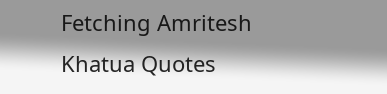Fetching Amritesh Khatua Quotes